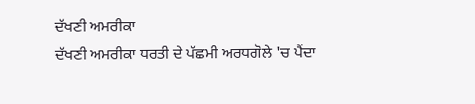ਦੱਖਣੀ ਅਮਰੀਕਾ
ਦੱਖਣੀ ਅਮਰੀਕਾ ਧਰਤੀ ਦੇ ਪੱਛਮੀ ਅਰਧਗੋਲੇ 'ਚ ਪੈਂਦਾ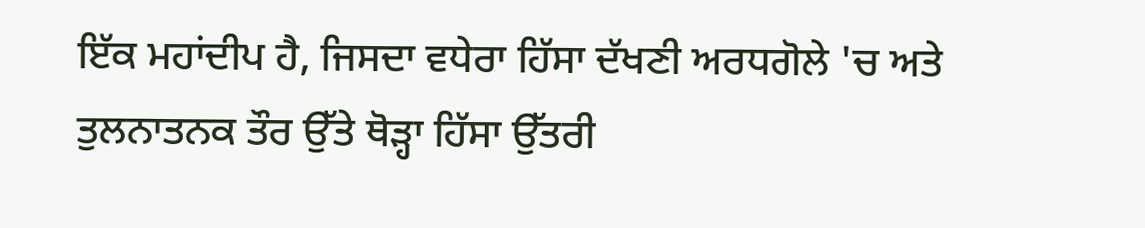ਇੱਕ ਮਹਾਂਦੀਪ ਹੈ, ਜਿਸਦਾ ਵਧੇਰਾ ਹਿੱਸਾ ਦੱਖਣੀ ਅਰਧਗੋਲੇ 'ਚ ਅਤੇ ਤੁਲਨਾਤਨਕ ਤੌਰ ਉੱਤੇ ਥੋੜ੍ਹਾ ਹਿੱਸਾ ਉੱਤਰੀ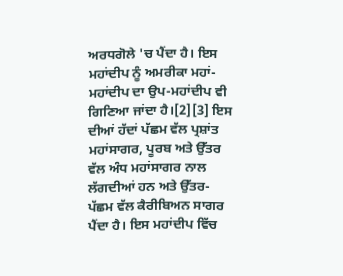ਅਰਧਗੋਲੇ 'ਚ ਪੈਂਦਾ ਹੈ। ਇਸ ਮਹਾਂਦੀਪ ਨੂੰ ਅਮਰੀਕਾ ਮਹਾਂ-ਮਹਾਂਦੀਪ ਦਾ ਉਪ-ਮਹਾਂਦੀਪ ਵੀ ਗਿਣਿਆ ਜਾਂਦਾ ਹੈ।[2][3] ਇਸ ਦੀਆਂ ਹੱਦਾਂ ਪੱਛਮ ਵੱਲ ਪ੍ਰਸ਼ਾਂਤ ਮਹਾਂਸਾਗਰ, ਪੂਰਬ ਅਤੇ ਉੱਤਰ ਵੱਲ ਅੰਧ ਮਹਾਂਸਾਗਰ ਨਾਲ ਲੱਗਦੀਆਂ ਹਨ ਅਤੇ ਉੱਤਰ-ਪੱਛਮ ਵੱਲ ਕੈਰੀਬਿਅਨ ਸਾਗਰ ਪੈਂਦਾ ਹੈ। ਇਸ ਮਹਾਂਦੀਪ ਵਿੱਚ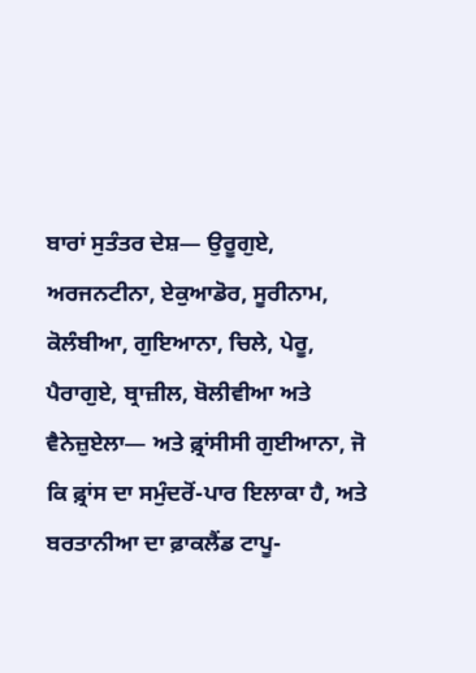ਬਾਰਾਂ ਸੁਤੰਤਰ ਦੇਸ਼— ਉਰੂਗੁਏ, ਅਰਜਨਟੀਨਾ, ਏਕੁਆਡੋਰ, ਸੂਰੀਨਾਮ, ਕੋਲੰਬੀਆ, ਗੁਇਆਨਾ, ਚਿਲੇ, ਪੇਰੂ, ਪੈਰਾਗੁਏ, ਬ੍ਰਾਜ਼ੀਲ, ਬੋਲੀਵੀਆ ਅਤੇ ਵੈਨੇਜ਼ੁਏਲਾ— ਅਤੇ ਫ਼੍ਰਾਂਸੀਸੀ ਗੁਈਆਨਾ, ਜੋ ਕਿ ਫ਼੍ਰਾਂਸ ਦਾ ਸਮੁੰਦਰੋਂ-ਪਾਰ ਇਲਾਕਾ ਹੈ, ਅਤੇ ਬਰਤਾਨੀਆ ਦਾ ਫ਼ਾਕਲੈਂਡ ਟਾਪੂ-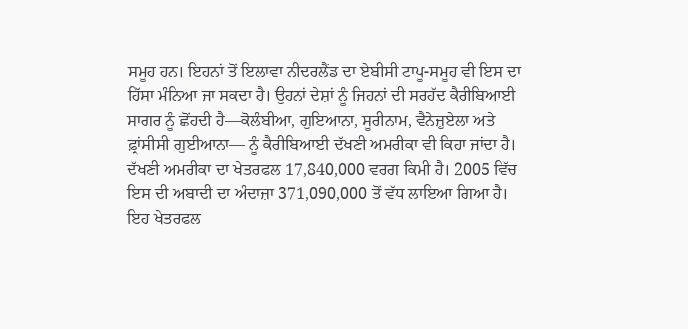ਸਮੂਹ ਹਨ। ਇਹਨਾਂ ਤੋਂ ਇਲਾਵਾ ਨੀਦਰਲੈਂਡ ਦਾ ਏਬੀਸੀ ਟਾਪੂ-ਸਮੂਹ ਵੀ ਇਸ ਦਾ ਹਿੱਸਾ ਮੰਨਿਆ ਜਾ ਸਕਦਾ ਹੈ। ਉਹਨਾਂ ਦੇਸ਼ਾਂ ਨੂੰ ਜਿਹਨਾਂ ਦੀ ਸਰਹੱਦ ਕੈਰੀਬਿਆਈ ਸਾਗਰ ਨੂੰ ਛੋਂਹਦੀ ਹੈ—ਕੋਲੰਬੀਆ, ਗੁਇਆਨਾ, ਸੂਰੀਨਾਮ, ਵੈਨੇਜ਼ੁਏਲਾ ਅਤੇ ਫ਼੍ਰਾਂਸੀਸੀ ਗੁਈਆਨਾ— ਨੂੰ ਕੈਰੀਬਿਆਈ ਦੱਖਣੀ ਅਮਰੀਕਾ ਵੀ ਕਿਹਾ ਜਾਂਦਾ ਹੈ। ਦੱਖਣੀ ਅਮਰੀਕਾ ਦਾ ਖੇਤਰਫਲ 17,840,000 ਵਰਗ ਕਿਮੀ ਹੈ। 2005 ਵਿੱਚ ਇਸ ਦੀ ਅਬਾਦੀ ਦਾ ਅੰਦਾਜ਼ਾ 371,090,000 ਤੋਂ ਵੱਧ ਲਾਇਆ ਗਿਆ ਹੈ। ਇਹ ਖੇਤਰਫਲ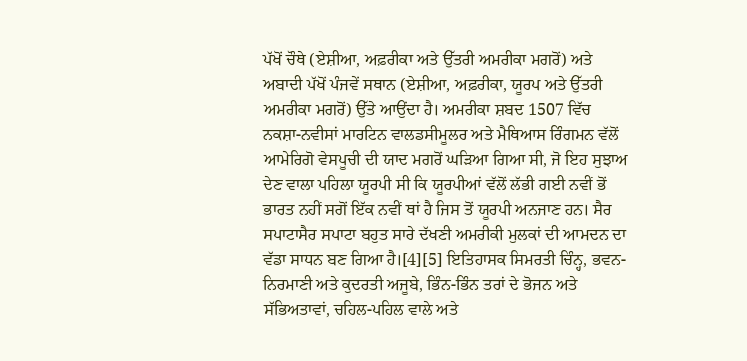ਪੱਖੋਂ ਚੌਥੇ (ਏਸ਼ੀਆ, ਅਫ਼ਰੀਕਾ ਅਤੇ ਉੱਤਰੀ ਅਮਰੀਕਾ ਮਗਰੋਂ) ਅਤੇ ਅਬਾਦੀ ਪੱਖੋਂ ਪੰਜਵੇਂ ਸਥਾਨ (ਏਸ਼ੀਆ, ਅਫ਼ਰੀਕਾ, ਯੂਰਪ ਅਤੇ ਉੱਤਰੀ ਅਮਰੀਕਾ ਮਗਰੋਂ) ਉੱਤੇ ਆਉਂਦਾ ਹੈ। ਅਮਰੀਕਾ ਸ਼ਬਦ 1507 ਵਿੱਚ ਨਕਸ਼ਾ-ਨਵੀਸਾਂ ਮਾਰਟਿਨ ਵਾਲਡਸੀਮੂਲਰ ਅਤੇ ਮੈਥਿਆਸ ਰਿੰਗਮਨ ਵੱਲੋਂ ਆਮੇਰਿਗੋ ਵੇਸਪੂਚੀ ਦੀ ਯਾਦ ਮਗਰੋਂ ਘੜਿਆ ਗਿਆ ਸੀ, ਜੋ ਇਹ ਸੁਝਾਅ ਦੇਣ ਵਾਲਾ ਪਹਿਲਾ ਯੂਰਪੀ ਸੀ ਕਿ ਯੂਰਪੀਆਂ ਵੱਲੋਂ ਲੱਭੀ ਗਈ ਨਵੀਂ ਭੋਂ ਭਾਰਤ ਨਹੀਂ ਸਗੋਂ ਇੱਕ ਨਵੀਂ ਥਾਂ ਹੈ ਜਿਸ ਤੋਂ ਯੂਰਪੀ ਅਨਜਾਣ ਹਨ। ਸੈਰ ਸਪਾਟਾਸੈਰ ਸਪਾਟਾ ਬਹੁਤ ਸਾਰੇ ਦੱਖਣੀ ਅਮਰੀਕੀ ਮੁਲਕਾਂ ਦੀ ਆਮਦਨ ਦਾ ਵੱਡਾ ਸਾਧਨ ਬਣ ਗਿਆ ਹੈ।[4][5] ਇਤਿਹਾਸਕ ਸਿਮਰਤੀ ਚਿੰਨ੍ਹ, ਭਵਨ-ਨਿਰਮਾਣੀ ਅਤੇ ਕੁਦਰਤੀ ਅਜੂਬੇ, ਭਿੰਨ-ਭਿੰਨ ਤਰਾਂ ਦੇ ਭੋਜਨ ਅਤੇ ਸੱਭਿਅਤਾਵਾਂ, ਚਹਿਲ-ਪਹਿਲ ਵਾਲੇ ਅਤੇ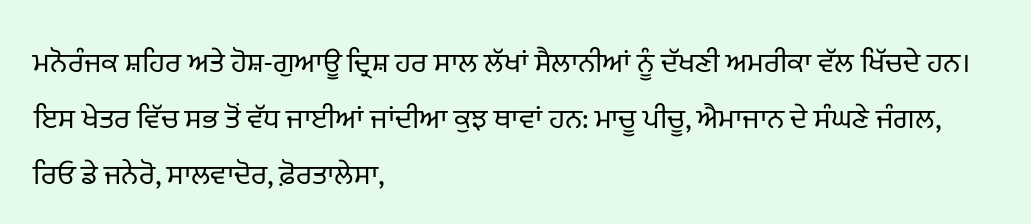ਮਨੋਰੰਜਕ ਸ਼ਹਿਰ ਅਤੇ ਹੋਸ਼-ਗੁਆਊ ਦ੍ਰਿਸ਼ ਹਰ ਸਾਲ ਲੱਖਾਂ ਸੈਲਾਨੀਆਂ ਨੂੰ ਦੱਖਣੀ ਅਮਰੀਕਾ ਵੱਲ ਖਿੱਚਦੇ ਹਨ। ਇਸ ਖੇਤਰ ਵਿੱਚ ਸਭ ਤੋਂ ਵੱਧ ਜਾਈਆਂ ਜਾਂਦੀਆ ਕੁਝ ਥਾਵਾਂ ਹਨ: ਮਾਚੂ ਪੀਚੂ, ਐਮਾਜਾਨ ਦੇ ਸੰਘਣੇ ਜੰਗਲ, ਰਿਓ ਡੇ ਜਨੇਰੋ, ਸਾਲਵਾਦੋਰ, ਫ਼ੋਰਤਾਲੇਸਾ,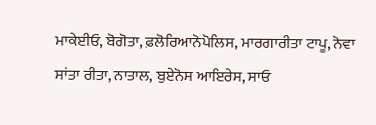ਮਾਕੇਈਓ, ਬੋਗੋਤਾ, ਫ਼ਲੋਰਿਆਨੋਪੋਲਿਸ, ਮਾਰਗਾਰੀਤਾ ਟਾਪੂ, ਨੋਵਾ ਸਾਂਤਾ ਰੀਤਾ, ਨਾਤਾਲ, ਬੁਏਨੋਸ ਆਇਰੇਸ, ਸਾਓ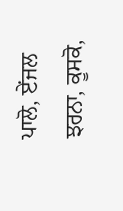ਪਾਲੋ, ਏਂਜਲ ਝਰਨਾ, ਕੂਸਕੋ,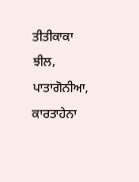ਤੀਤੀਕਾਕਾ ਝੀਲ, ਪਾਤਾਗੋਨੀਆ, ਕਾਰਤਾਹੇਨਾ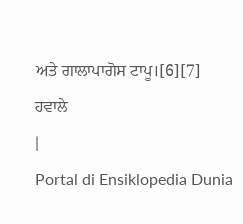ਅਤੇ ਗਾਲਾਪਾਗੋਸ ਟਾਪੂ।[6][7]
ਹਵਾਲੇ
|
Portal di Ensiklopedia Dunia